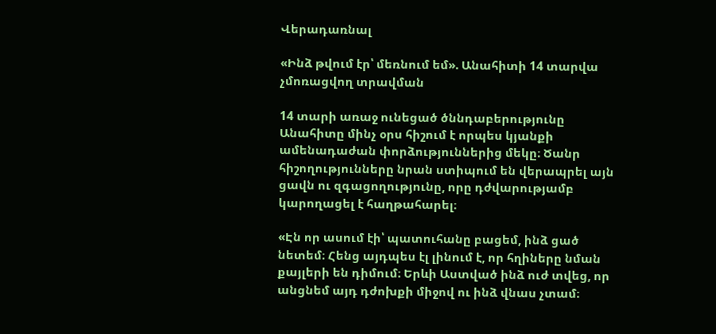Վերադառնալ

«Ինձ թվում էր՝ մեռնում եմ». Անահիտի 14 տարվա չմոռացվող տրավման

14 տարի առաջ ունեցած ծննդաբերությունը Անահիտը մինչ օրս հիշում է որպես կյանքի ամենադաժան փորձություններից մեկը։ Ծանր հիշողությունները նրան ստիպում են վերապրել այն ցավն ու զգացողությունը, որը դժվարությամբ կարողացել է հաղթահարել։

«Էն որ ասում էի՝ պատուհանը բացեմ, ինձ ցած նետեմ։ Հենց այդպես էլ լինում է, որ հղիները նման քայլերի են դիմում։ Երևի Աստված ինձ ուժ տվեց, որ անցնեմ այդ դժոխքի միջով ու ինձ վնաս չտամ։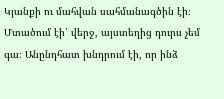Կյանքի ու մահվան սահմանագծին էի։ Մտածում էի՝ վերջ, այստեղից դուրս չեմ գա։ Անընդհատ խնդրում էի, որ ինձ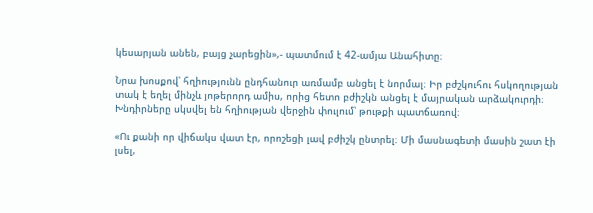կեսարյան անեն, բայց չարեցին»,- պատմում է 42-ամյա Անահիտը։

Նրա խոսքով՝ հղիությունն ընդհանուր առմամբ անցել է նորմալ։ Իր բժշկուհու հսկողության տակ է եղել մինչև յոթերորդ ամիս, որից հետո բժիշկն անցել է մայրական արձակուրդի։ Խնդիրները սկսվել են հղիության վերջին փուլում՝ թութքի պատճառով։

«Ու քանի որ վիճակս վատ էր, որոշեցի լավ բժիշկ ընտրել։ Մի մասնագետի մասին շատ էի լսել,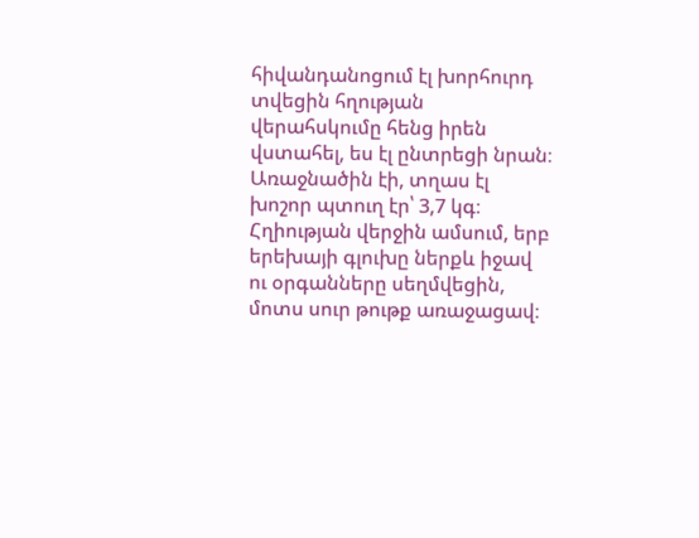հիվանդանոցում էլ խորհուրդ տվեցին հղության վերահսկումը հենց իրեն վստահել, ես էլ ընտրեցի նրան։ Առաջնածին էի, տղաս էլ խոշոր պտուղ էր՝ 3,7 կգ։ Հղիության վերջին ամսում, երբ երեխայի գլուխը ներքև իջավ ու օրգանները սեղմվեցին, մոտս սուր թութք առաջացավ։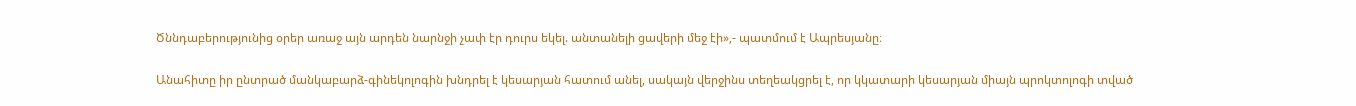Ծննդաբերությունից օրեր առաջ այն արդեն նարնջի չափ էր դուրս եկել. անտանելի ցավերի մեջ էի»,- պատմում է Ապրեսյանը։

Անահիտը իր ընտրած մանկաբարձ-գինեկոլոգին խնդրել է կեսարյան հատում անել, սակայն վերջինս տեղեակցրել է, որ կկատարի կեսարյան միայն պրոկտոլոգի տված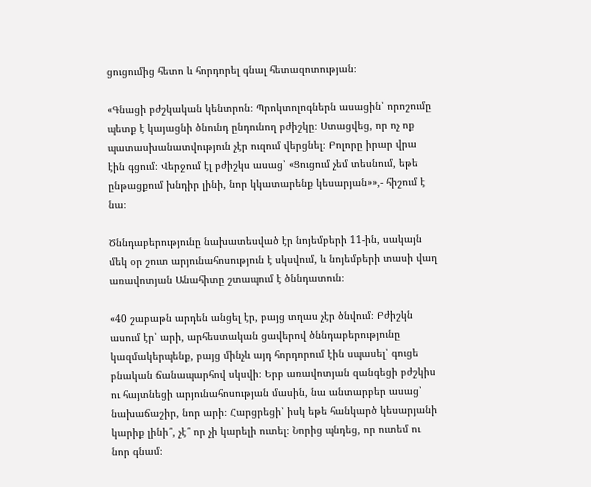ցուցումից հետո և հորդորել գնալ հետազոտության։

«Գնացի բժշկական կենտրոն։ Պրոկտոլոգներն ասացին՝ որոշումը պետք է կայացնի ծնունդ ընդունող բժիշկը։ Ստացվեց, որ ոչ ոք պատասխանատվություն չէր ուզում վերցնել։ Բոլորը իրար վրա էին գցում։ Վերջում էլ բժիշկս ասաց՝ «Ցուցում չեմ տեսնում, եթե ընթացքում խնդիր լինի, նոր կկատարենք կեսարյան»»,- հիշում է նա։

Ծննդաբերությունը նախատեսված էր նոյեմբերի 11-ին, սակայն մեկ օր շուտ արյունահոսություն է սկսվում, և նոյեմբերի տասի վաղ առավոտյան Անահիտը շտապում է ծննդատուն։

«40 շաբաթն արդեն անցել էր, բայց տղաս չէր ծնվում։ Բժիշկն ասում էր՝ արի, արհեստական ցավերով ծննդաբերությունը կազմակերպենք, բայց մինչև այդ հորդորում էին սպասել՝ գուցե բնական ճանապարհով սկսվի։ Երբ առավոտյան զանգեցի բժշկիս ու հայտնեցի արյունահոսության մասին, նա անտարբեր ասաց՝ նախաճաշիր, նոր արի։ Հարցրեցի՝ իսկ եթե հանկարծ կեսարյանի կարիք լինի՞, չէ՞ որ չի կարելի ուտել։ Նորից պնդեց, որ ուտեմ ու նոր գնամ։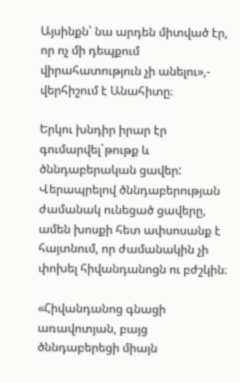Այսինքն՝ նա արդեն միտված էր, որ ոչ մի դեպքում վիրահատություն չի անելու»,- վերհիշում է Անահիտը։

Երկու խնդիր իրար էր գումարվել`թութք և ծննդաբերական ցավեր: Վերապրելով ծննդաբերության ժամանակ ունեցած ցավերը, ամեն խոսքի հետ ափսոսանք է հայտնում, որ ժամանակին չի փոխել հիվանդանոցն ու բժշկին։

«Հիվանդանոց գնացի առավոտյան, բայց ծննդաբերեցի միայն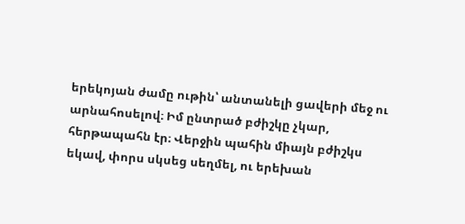երեկոյան ժամը ութին՝ անտանելի ցավերի մեջ ու արնահոսելով։ Իմ ընտրած բժիշկը չկար, հերթապահն էր։ Վերջին պահին միայն բժիշկս եկավ, փորս սկսեց սեղմել, ու երեխան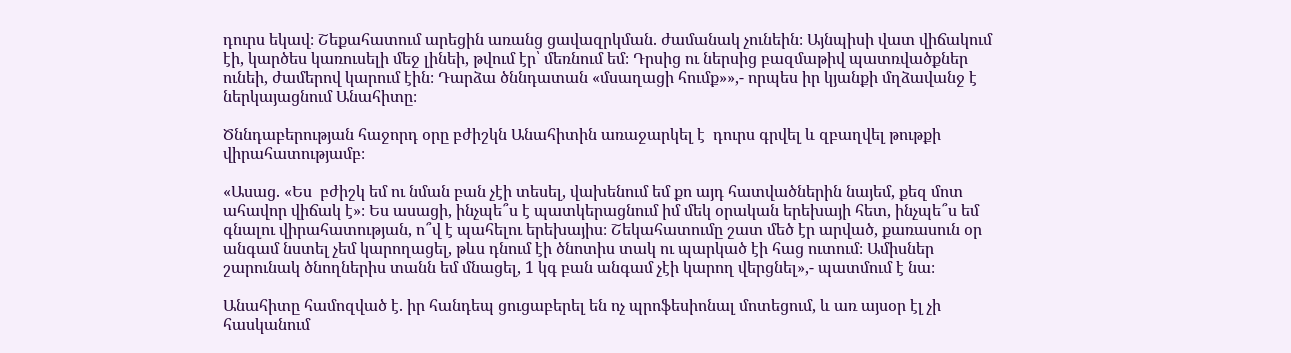դուրս եկավ։ Շեքահատում արեցին առանց ցավազրկման. ժամանակ չունեին։ Այնպիսի վատ վիճակում էի, կարծես կառուսելի մեջ լինեի, թվում էր՝ մեռնում եմ։ Դրսից ու ներսից բազմաթիվ պատռվածքներ ունեի, ժամերով կարում էին։ Դարձա ծննդատան «մսաղացի հումք»»,- որպես իր կյանքի մղձավանջ է ներկայացնում Անահիտը։

Ծննդաբերության հաջորդ օրը բժիշկն Անահիտին առաջարկել է  դուրս գրվել և զբաղվել թութքի վիրահատությամբ։

«Ասաց. «Ես  բժիշկ եմ ու նման բան չէի տեսել, վախենում եմ քո այդ հատվածներին նայեմ, քեզ մոտ ահավոր վիճակ է»։ Ես ասացի, ինչպե՞ս է պատկերացնում իմ մեկ օրական երեխայի հետ, ինչպե՞ս եմ գնալու վիրահատության, ո՞վ է պահելու երեխայիս։ Շեկահատումը շատ մեծ էր արված, քառասուն օր անգամ նստել չեմ կարողացել, թևս դնում էի ծնոտիս տակ ու պարկած էի հաց ուտում։ Ամիսներ շարունակ ծնողներիս տանն եմ մնացել, 1 կգ բան անգամ չէի կարող վերցնել»,- պատմում է նա։

Անահիտը համոզված է. իր հանդեպ ցուցաբերել են ոչ պրոֆեսիոնալ մոտեցում, և առ այսօր էլ չի հասկանում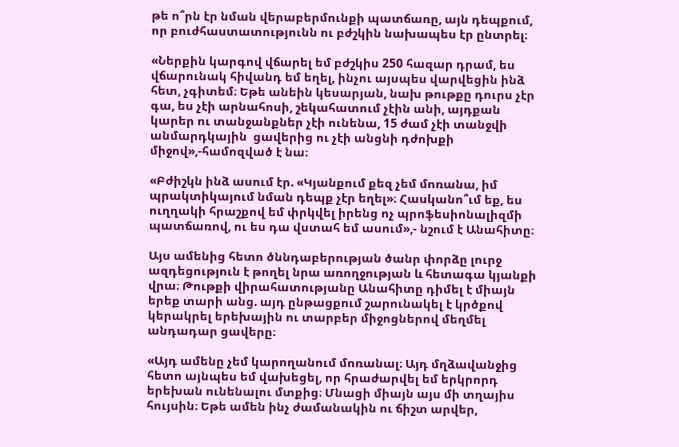թե ո՞րն էր նման վերաբերմունքի պատճառը, այն դեպքում, որ բուժհաստատությունն ու բժշկին նախապես էր ընտրել։

«Ներքին կարգով վճարել եմ բժշկիս 250 հազար դրամ, ես վճարունակ հիվանդ եմ եղել, ինչու այսպես վարվեցին ինձ հետ, չգիտեմ։ Եթե անեին կեսարյան, նախ թութքը դուրս չէր գա, ես չէի արնահոսի, շեկահատում չէին անի, այդքան կարեր ու տանջանքներ չէի ունենա, 15 ժամ չէի տանջվի անմարդկային  ցավերից ու չէի անցնի դժոխքի միջով»,-համոզված է նա։

«Բժիշկն ինձ ասում էր. «Կյանքում քեզ չեմ մոռանա, իմ պրակտիկայում նման դեպք չէր եղել»։ Հասկանո՞ւմ եք, ես ուղղակի հրաշքով եմ փրկվել իրենց ոչ պրոֆեսիոնալիզմի պատճառով, ու ես դա վստահ եմ ասում»,- նշում է Անահիտը։

Այս ամենից հետո ծննդաբերության ծանր փորձը լուրջ ազդեցություն է թողել նրա առողջության և հետագա կյանքի վրա։ Թութքի վիրահատությանը Անահիտը դիմել է միայն երեք տարի անց. այդ ընթացքում շարունակել է կրծքով կերակրել երեխային ու տարբեր միջոցներով մեղմել անդադար ցավերը։

«Այդ ամենը չեմ կարողանում մոռանալ։ Այդ մղձավանջից հետո այնպես եմ վախեցել, որ հրաժարվել եմ երկրորդ երեխան ունենալու մտքից։ Մնացի միայն այս մի տղայիս հույսին։ Եթե ամեն ինչ ժամանակին ու ճիշտ արվեր,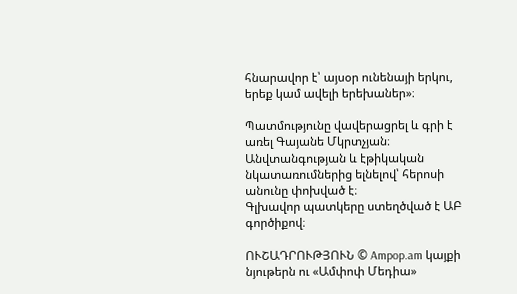հնարավոր է՝ այսօր ունենայի երկու, երեք կամ ավելի երեխաներ»։

Պատմությունը վավերացրել և գրի է առել Գայանե Մկրտչյան։
Անվտանգության և էթիկական նկատառումներից ելնելով՝ հերոսի անունը փոխված է։
Գլխավոր պատկերը ստեղծված է ԱԲ գործիքով։

ՈՒՇԱԴՐՈՒԹՅՈՒՆ © Ampop.am կայքի նյութերն ու «Ամփոփ Մեդիա»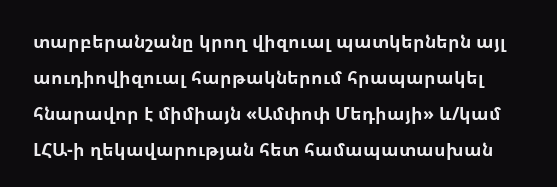տարբերանշանը կրող վիզուալ պատկերներն այլ աուդիովիզուալ հարթակներում հրապարակել հնարավոր է միմիայն «Ամփոփ Մեդիայի» և/կամ ԼՀԱ-ի ղեկավարության հետ համապատասխան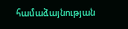համաձայնության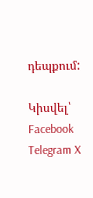դեպքում:

Կիսվել՝ Facebook Telegram X